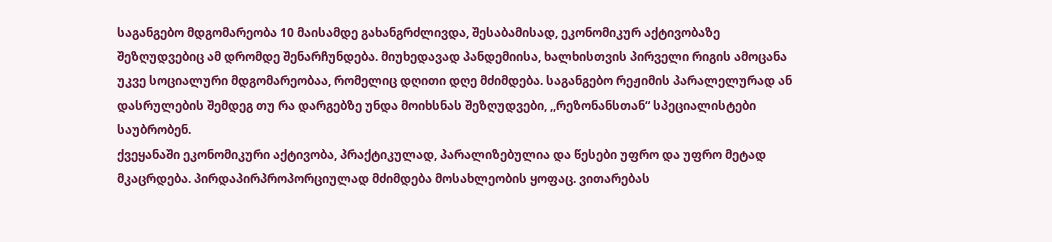საგანგებო მდგომარეობა 10 მაისამდე გახანგრძლივდა, შესაბამისად, ეკონომიკურ აქტივობაზე შეზღუდვებიც ამ დრომდე შენარჩუნდება. მიუხედავად პანდემიისა, ხალხისთვის პირველი რიგის ამოცანა უკვე სოციალური მდგომარეობაა, რომელიც დღითი დღე მძიმდება. საგანგებო რეჟიმის პარალელურად ან დასრულების შემდეგ თუ რა დარგებზე უნდა მოიხსნას შეზღუდვები, ,,რეზონანსთან“ სპეციალისტები საუბრობენ.
ქვეყანაში ეკონომიკური აქტივობა, პრაქტიკულად, პარალიზებულია და წესები უფრო და უფრო მეტად მკაცრდება. პირდაპირპროპორციულად მძიმდება მოსახლეობის ყოფაც. ვითარებას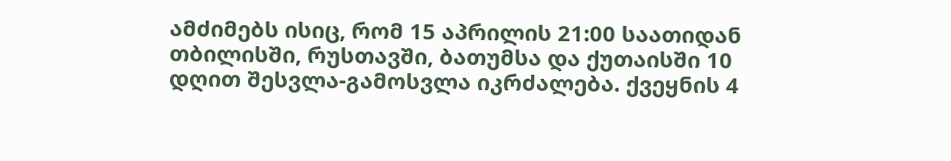ამძიმებს ისიც, რომ 15 აპრილის 21:00 საათიდან თბილისში, რუსთავში, ბათუმსა და ქუთაისში 10 დღით შესვლა-გამოსვლა იკრძალება. ქვეყნის 4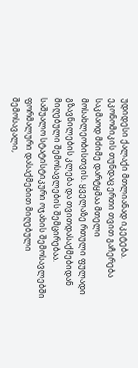უდიდესი ქალაქი მთლიანად იკეტება.
ეკონომიკის თუნდაც ერთი თვით გაჩერება საკმაოდ მძიმე დარტყმაა მთელი მოსახლეობისთვის. ყველაზე რთული ფულადი გზავნილების კლება და თვითდასაქმებიდან მიღებული შემოსავლების შემცირებაა. საშუალო სტატისტიკური ოჯახის შემოსავლებში ფორმალური დასაქმებით მიღებული შემოსავალი,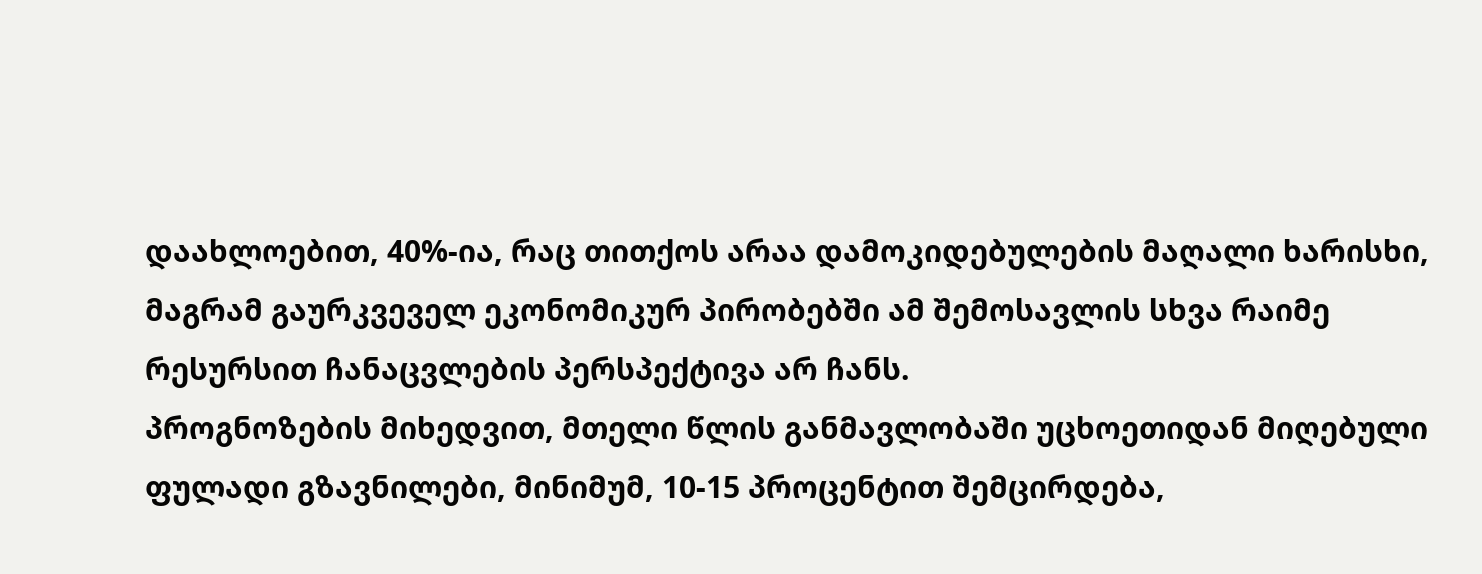დაახლოებით, 40%-ია, რაც თითქოს არაა დამოკიდებულების მაღალი ხარისხი, მაგრამ გაურკვეველ ეკონომიკურ პირობებში ამ შემოსავლის სხვა რაიმე რესურსით ჩანაცვლების პერსპექტივა არ ჩანს.
პროგნოზების მიხედვით, მთელი წლის განმავლობაში უცხოეთიდან მიღებული ფულადი გზავნილები, მინიმუმ, 10-15 პროცენტით შემცირდება,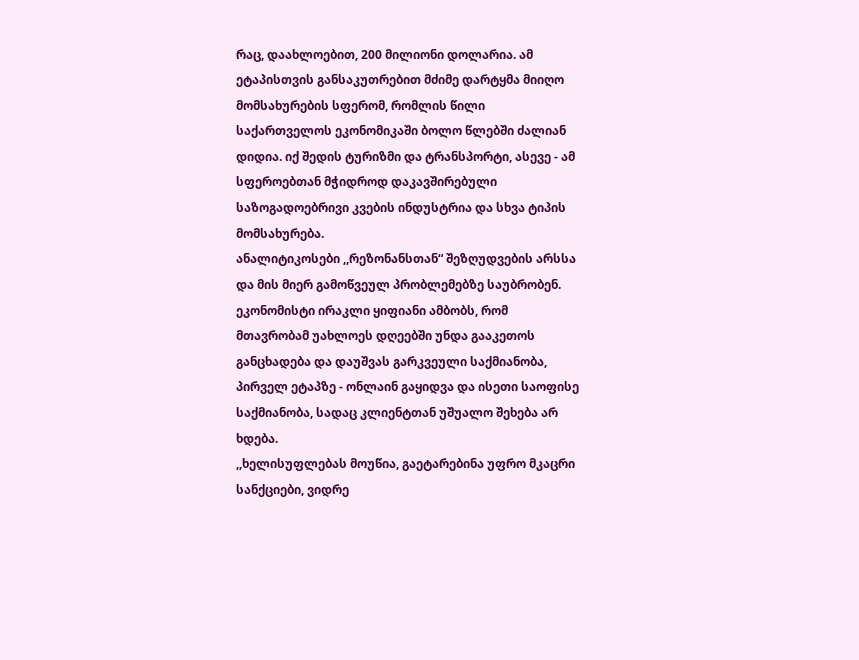რაც, დაახლოებით, 200 მილიონი დოლარია. ამ ეტაპისთვის განსაკუთრებით მძიმე დარტყმა მიიღო მომსახურების სფერომ, რომლის წილი საქართველოს ეკონომიკაში ბოლო წლებში ძალიან დიდია. იქ შედის ტურიზმი და ტრანსპორტი, ასევე - ამ სფეროებთან მჭიდროდ დაკავშირებული საზოგადოებრივი კვების ინდუსტრია და სხვა ტიპის მომსახურება.
ანალიტიკოსები ,,რეზონანსთან“ შეზღუდვების არსსა და მის მიერ გამოწვეულ პრობლემებზე საუბრობენ. ეკონომისტი ირაკლი ყიფიანი ამბობს, რომ მთავრობამ უახლოეს დღეებში უნდა გააკეთოს განცხადება და დაუშვას გარკვეული საქმიანობა, პირველ ეტაპზე - ონლაინ გაყიდვა და ისეთი საოფისე საქმიანობა, სადაც კლიენტთან უშუალო შეხება არ ხდება.
,,ხელისუფლებას მოუწია, გაეტარებინა უფრო მკაცრი სანქციები, ვიდრე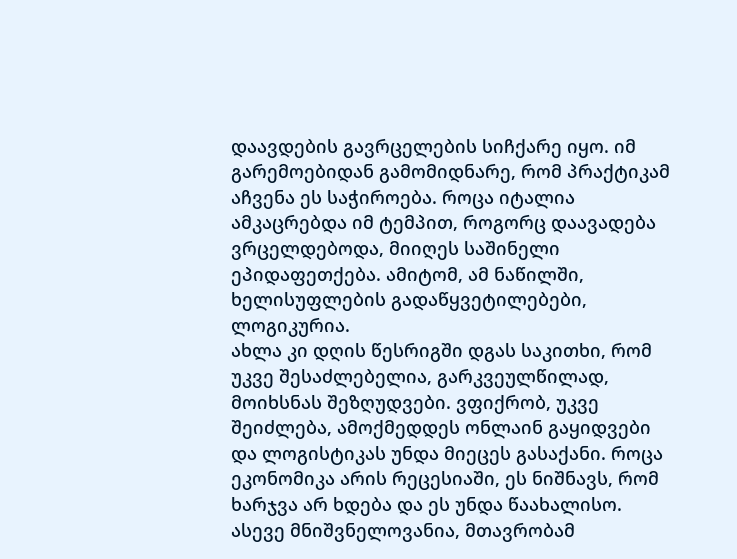დაავდების გავრცელების სიჩქარე იყო. იმ გარემოებიდან გამომიდნარე, რომ პრაქტიკამ აჩვენა ეს საჭიროება. როცა იტალია ამკაცრებდა იმ ტემპით, როგორც დაავადება ვრცელდებოდა, მიიღეს საშინელი ეპიდაფეთქება. ამიტომ, ამ ნაწილში, ხელისუფლების გადაწყვეტილებები, ლოგიკურია.
ახლა კი დღის წესრიგში დგას საკითხი, რომ უკვე შესაძლებელია, გარკვეულწილად, მოიხსნას შეზღუდვები. ვფიქრობ, უკვე შეიძლება, ამოქმედდეს ონლაინ გაყიდვები და ლოგისტიკას უნდა მიეცეს გასაქანი. როცა ეკონომიკა არის რეცესიაში, ეს ნიშნავს, რომ ხარჯვა არ ხდება და ეს უნდა წაახალისო.
ასევე მნიშვნელოვანია, მთავრობამ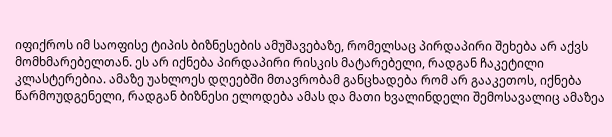იფიქროს იმ საოფისე ტიპის ბიზნესების ამუშავებაზე, რომელსაც პირდაპირი შეხება არ აქვს მომხმარებელთან. ეს არ იქნება პირდაპირი რისკის მატარებელი, რადგან ჩაკეტილი კლასტერებია. ამაზე უახლოეს დღეებში მთავრობამ განცხადება რომ არ გააკეთოს, იქნება წარმოუდგენელი, რადგან ბიზნესი ელოდება ამას და მათი ხვალინდელი შემოსავალიც ამაზეა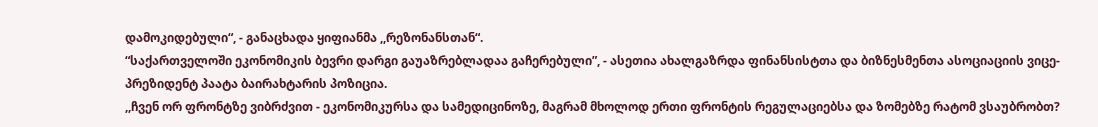დამოკიდებული“, - განაცხადა ყიფიანმა ,,რეზონანსთან“.
“საქართველოში ეკონომიკის ბევრი დარგი გაუაზრებლადაა გაჩერებული”, - ასეთია ახალგაზრდა ფინანსისტთა და ბიზნესმენთა ასოციაციის ვიცე-პრეზიდენტ პაატა ბაირახტარის პოზიცია.
,,ჩვენ ორ ფრონტზე ვიბრძვით - ეკონომიკურსა და სამედიცინოზე, მაგრამ მხოლოდ ერთი ფრონტის რეგულაციებსა და ზომებზე რატომ ვსაუბრობთ?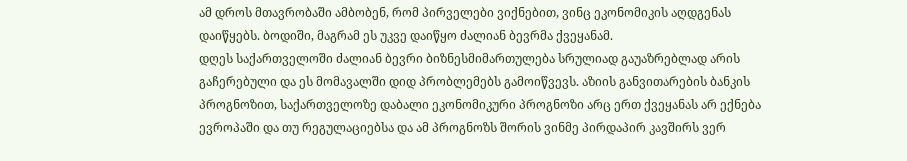ამ დროს მთავრობაში ამბობენ, რომ პირველები ვიქნებით, ვინც ეკონომიკის აღდგენას დაიწყებს. ბოდიში, მაგრამ ეს უკვე დაიწყო ძალიან ბევრმა ქვეყანამ.
დღეს საქართველოში ძალიან ბევრი ბიზნესმიმართულება სრულიად გაუაზრებლად არის გაჩერებული და ეს მომავალში დიდ პრობლემებს გამოიწვევს. აზიის განვითარების ბანკის პროგნოზით, საქართველოზე დაბალი ეკონომიკური პროგნოზი არც ერთ ქვეყანას არ ექნება ევროპაში და თუ რეგულაციებსა და ამ პროგნოზს შორის ვინმე პირდაპირ კავშირს ვერ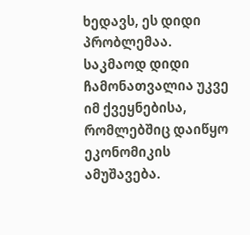ხედავს, ეს დიდი პრობლემაა.
საკმაოდ დიდი ჩამონათვალია უკვე იმ ქვეყნებისა, რომლებშიც დაიწყო ეკონომიკის ამუშავება.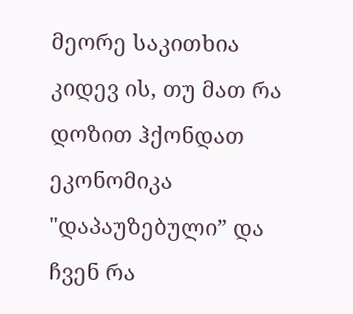მეორე საკითხია კიდევ ის, თუ მათ რა დოზით ჰქონდათ ეკონომიკა "დაპაუზებული” და ჩვენ რა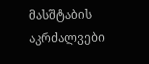მასშტაბის აკრძალვები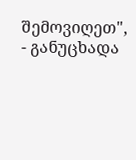შემოვიღეთ", - განუცხადა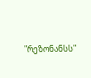"რეზონანსს"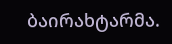ბაირახტარმა.